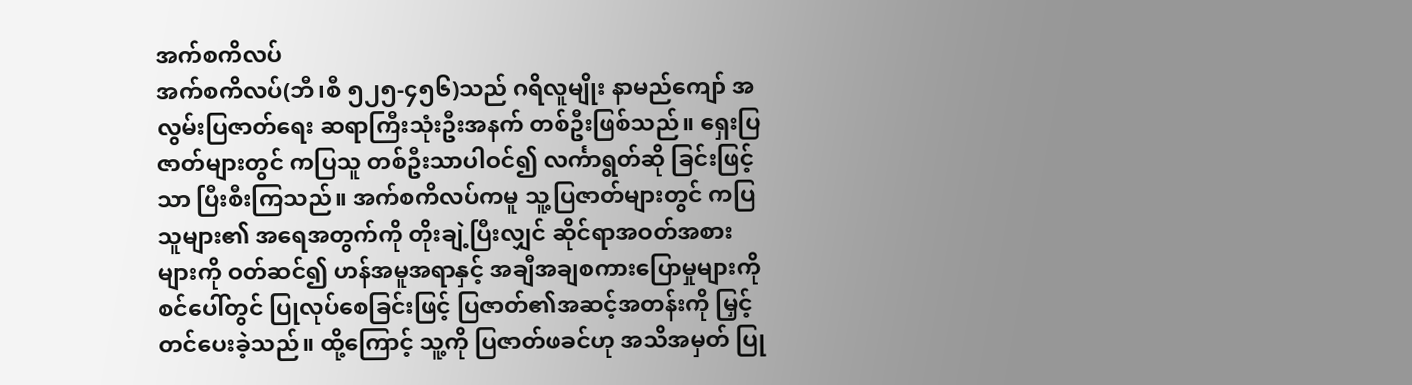အက်စကိလပ်
အက်စကိလပ်(ဘီ၊စီ ၅၂၅-၄၅၆)သည် ဂရိလူမျိုး နာမည်ကျော် အလွမ်းပြဇာတ်ရေး ဆရာကြီးသုံးဦးအနက် တစ်ဦးဖြစ်သည်။ ရှေးပြဇာတ်များတွင် ကပြသူ တစ်ဦးသာပါဝင်၍ လင်္ကာရွတ်ဆို ခြင်းဖြင့်သာ ပြီးစီးကြသည်။ အက်စကိလပ်ကမူ သူ့ပြဇာတ်များတွင် ကပြသူများ၏ အရေအတွက်ကို တိုးချဲ့ပြီးလျှင် ဆိုင်ရာအဝတ်အစားများကို ဝတ်ဆင်၍ ဟန်အမူအရာနှင့် အချီအချစကားပြောမှုများကို စင်ပေါ်တွင် ပြုလုပ်စေခြင်းဖြင့် ပြဇာတ်၏အဆင့်အတန်းကို မြှင့်တင်ပေးခဲ့သည်။ ထို့ကြောင့် သူ့ကို ပြဇာတ်ဖခင်ဟု အသိအမှတ် ပြု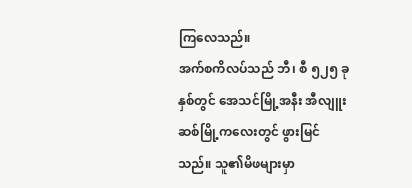ကြလေသည်။
အက်စကိလပ်သည် ဘီ၊ စီ ၅၂၅ ခုနှစ်တွင် အေသင်မြို့အနီး အီလျူးဆစ်မြို့ကလေးတွင် ဖွားမြင်သည်။ သူ၏မိဖများမှာ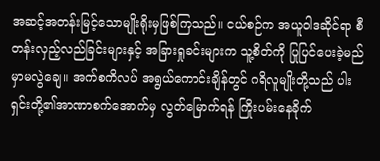အဆင့်အတန်းမြင့်သောမျိုးရိုးမှဖြစ်ကြသည်။ ငယ်စဉ်က အယူဝါဒဆိုင်ရာ စီတန်းလှည့်လည်ခြင်းများနှင့် အခြားရှုခင်းများက သူ့စိတ်ကို ပြုပြင်ပေးခဲ့မည်မှာမလွဲချေ။ အက်စကိလပ် အရွယ်ကောင်းချိန်တွင် ဂရိလူမျိုးတို့သည် ပါးရှင်းတို့၏အာဏာစက်အောက်မှ လွတ်မြောက်ရန် ကြိုးပမ်းနေခိုက်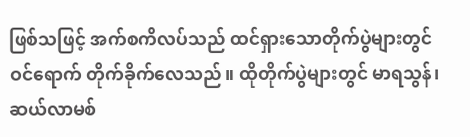ဖြစ်သဖြင့် အက်စကိလပ်သည် ထင်ရှားသောတိုက်ပွဲများတွင် ဝင်ရောက် တိုက်ခိုက်လေသည်။ ထိုတိုက်ပွဲများတွင် မာရသွန်၊ ဆယ်လာမစ်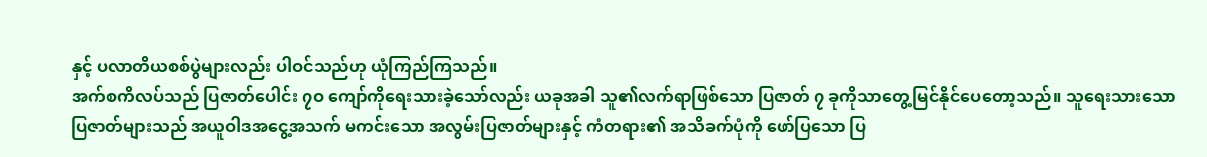နှင့် ပလာတိယစစ်ပွဲများလည်း ပါဝင်သည်ဟု ယုံကြည်ကြသည်။
အက်စကိလပ်သည် ပြဇာတ်ပေါင်း ၇ဝ ကျော်ကိုရေးသားခဲ့သော်လည်း ယခုအခါ သူ၏လက်ရာဖြစ်သော ပြဇာတ် ၇ ခုကိုသာတွေ့မြင်နိုင်ပေတော့သည်။ သူရေးသားသော ပြဇာတ်များသည် အယူဝါဒအငွေ့အသက် မကင်းသော အလွမ်းပြဇာတ်များနှင့် ကံတရား၏ အသိခက်ပုံကို ဖော်ပြသော ပြ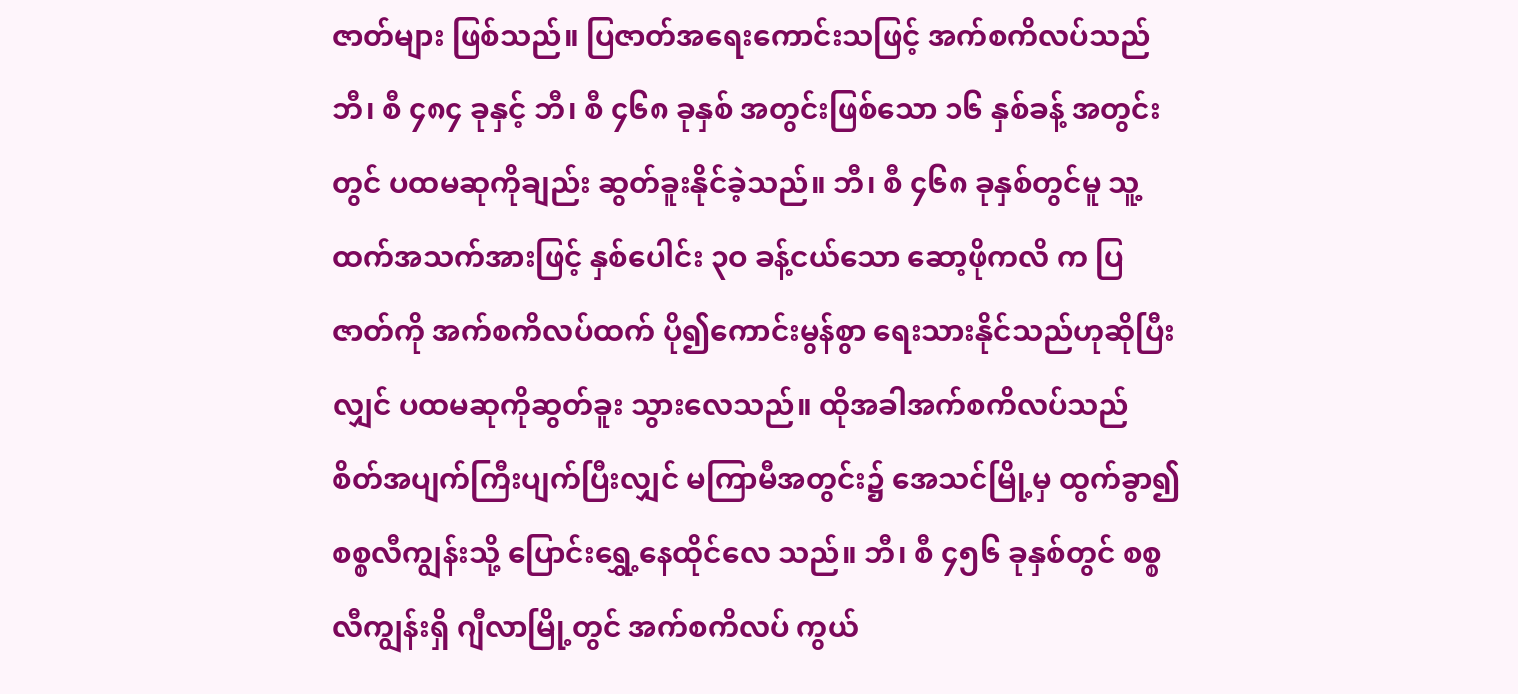ဇာတ်များ ဖြစ်သည်။ ပြဇာတ်အရေးကောင်းသဖြင့် အက်စကိလပ်သည် ဘီ၊ စီ ၄၈၄ ခုနှင့် ဘီ၊ စီ ၄၆၈ ခုနှစ် အတွင်းဖြစ်သော ၁၆ နှစ်ခန့် အတွင်းတွင် ပထမဆုကိုချည်း ဆွတ်ခူးနိုင်ခဲ့သည်။ ဘီ၊ စီ ၄၆၈ ခုနှစ်တွင်မူ သူ့ထက်အသက်အားဖြင့် နှစ်ပေါင်း ၃ဝ ခန့်ငယ်သော ဆော့ဖိုကလိ က ပြဇာတ်ကို အက်စကိလပ်ထက် ပို၍ကောင်းမွန်စွာ ရေးသားနိုင်သည်ဟုဆိုပြီးလျှင် ပထမဆုကိုဆွတ်ခူး သွားလေသည်။ ထိုအခါအက်စကိလပ်သည် စိတ်အပျက်ကြီးပျက်ပြီးလျှင် မကြာမီအတွင်း၌ အေသင်မြို့မှ ထွက်ခွာ၍ စစ္စလီကျွန်းသို့ ပြောင်းရွှေ့နေထိုင်လေ သည်။ ဘီ၊ စီ ၄၅၆ ခုနှစ်တွင် စစ္စလီကျွန်းရှိ ဂျီလာမြို့တွင် အက်စကိလပ် ကွယ်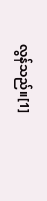လွန်သည်။[1]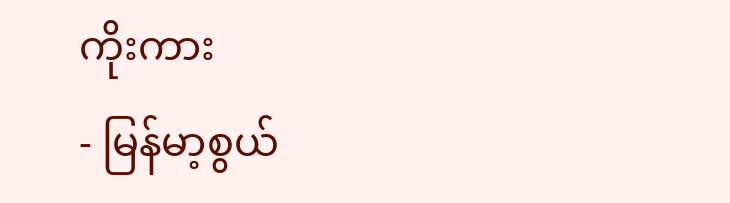ကိုးကား
- မြန်မာ့စွယ်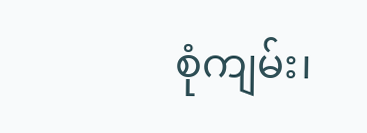စုံကျမ်း၊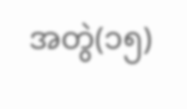အတွဲ(၁၅)